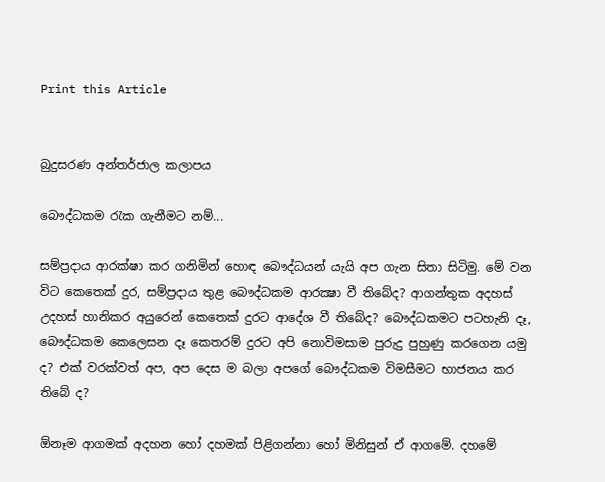Print this Article


බුදුසරණ අන්තර්ජාල කලාපය

බෞද්ධකම රැක ගැනීමට නම්...

සම්ප්‍රදාය ආරක්ෂා කර ගනිමින් හොඳ බෞද්ධයන් යැයි අප ගැන සිතා සිටිමු. මේ වන විට කෙතෙක් දුර, සම්ප්‍රදාය තුළ බෞද්ධකම ආරක්‍ෂා වී තිබේද? ආගන්තුක අදහස් උදහස් හානිකර අයුරෙන් කෙතෙක් දුරට ආදේශ වී තිබේද? බෞද්ධකමට පටහැනි දෑ, බෞද්ධකම කෙලෙසන දෑ කෙතරම් දුරට අපි නොවිමසාම පුරුදු පුහුණු කරගෙන යමු ද? එක් වරක්වත් අප, අප දෙස ම බලා අපගේ බෞද්ධකම විමසීමට භාජනය කර තිබේ ද?

ඕනෑම ආගමක් අදහන හෝ දහමක් පිළිගන්නා හෝ මිනිසුන් ඒ ආගමේ. දහමේ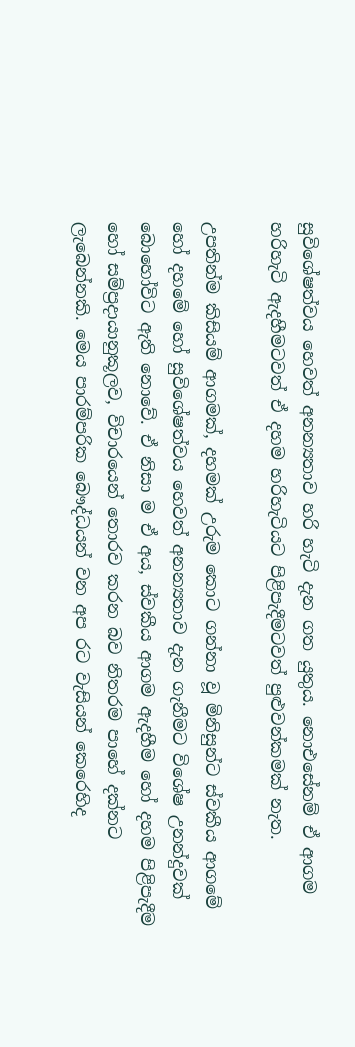සුවිශේෂත්වය හෙවත් අනන්‍යතාව හරි හැටි දැන ගත යුතුය. නොඑසේනම් ඒ ආගම හරිහැටි ඇදහීමටවත් ඒ දහම හරිහැටියට පිළිපැදීමටවත් පුළුවන්කමක් නැත.

උපතින්ම කිසියම් ආගමක්, දහමක් උරුම කොට ගන්නා වූ මිනිසුන්ට ස්වකීය ආගමේ හෝ දහමේ හෝ සුවිශේෂත්වය හෙවත් අනන්‍යතාව දැන ගැනීමට විශේෂ උනන්දුවක් බොහෝවිට ඇති නොවේ. ඒ නිසා ම ඒ අය, ස්වකීය ආගම ඇදහීම හෝ දහම පිළිපැදීම හෝ සම්ප්‍රදායානුකූලව, විචාරයෙන් තොරව කරන බව නිතරම පාහේ දක්නට ලැබෙන්නකි. මෙය පාරම්පරික බෞද්ධයන් වන අප රට වැසියන් කෙරෙහිද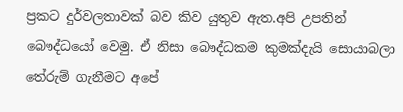ප්‍රකට දුර්වලතාවක් බව කිව යුතුව ඇත.අපි උපතින් බෞද්ධයෝ වෙමු. ඒ නිසා බෞද්ධකම කුමක්දැයි සොයාබලා තේරුම් ගැනීමට අපේ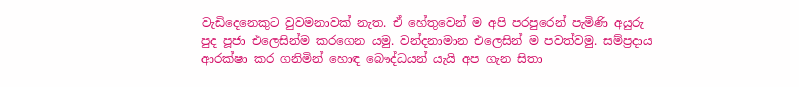වැඩිදෙනෙකුට වුවමනාවක් නැත. ඒ හේතුවෙන් ම අපි පරපුරෙන් පැමිණි අයුරු පුද පූජා එලෙසින්ම කරගෙන යමු. වන්දනාමාන එලෙසින් ම පවත්වමු. සම්ප්‍රදාය ආරක්ෂා කර ගනිමින් හොඳ බෞද්ධයන් යැයි අප ගැන සිතා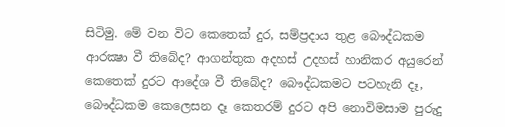සිටිමු. මේ වන විට කෙතෙක් දුර, සම්ප්‍රදාය තුළ බෞද්ධකම ආරක්‍ෂා වී තිබේද? ආගන්තුක අදහස් උදහස් හානිකර අයුරෙන් කෙතෙක් දුරට ආදේශ වී තිබේද? බෞද්ධකමට පටහැනි දෑ, බෞද්ධකම කෙලෙසන දෑ කෙතරම් දුරට අපි නොවිමසාම පුරුදු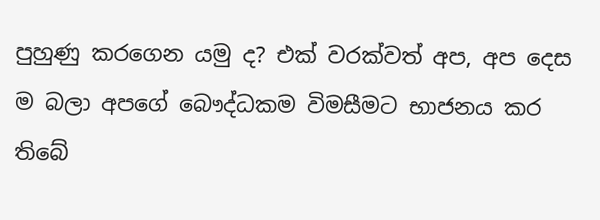පුහුණු කරගෙන යමු ද? එක් වරක්වත් අප, අප දෙස ම බලා අපගේ බෞද්ධකම විමසීමට භාජනය කර තිබේ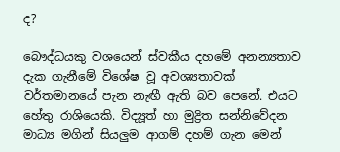ද?

බෞද්ධයකු වශයෙන් ස්වකීය දහමේ අනන්‍යතාව දැක ගැනීමේ විශේෂ වූ අවශ්‍යතාවක් වර්තමානයේ පැන නැඟී ඇති බව පෙනේ. එයට හේතු රාශියෙකි. විද්‍යූත් හා මුද්‍රිත සන්නිවේදන මාධ්‍ය මගින් සියලුම ආගම් දහම් ගැන මෙන්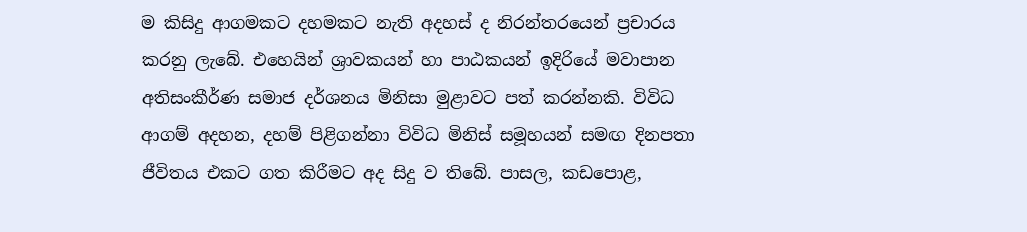ම කිසිදු ආගමකට දහමකට නැති අදහස් ද නිරන්තරයෙන් ප්‍රචාරය කරනු ලැබේ. එහෙයින් ශ්‍රාවකයන් හා පාඨකයන් ඉදිරියේ මවාපාන අතිසංකීර්ණ සමාජ දර්ශනය මිනිසා මුළාවට පත් කරන්නකි. විවිධ ආගම් අදහන, දහම් පිළිගන්නා විවිධ මිනිස් සමූහයන් සමඟ දිනපතා ජීවිතය එකට ගත කිරීමට අද සිදු ව තිබේ. පාසල, කඩපොළ,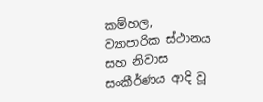කම්හල, ව්‍යාපාරික ස්ථානය සහ නිවාස සංකීර්ණය ආදි වූ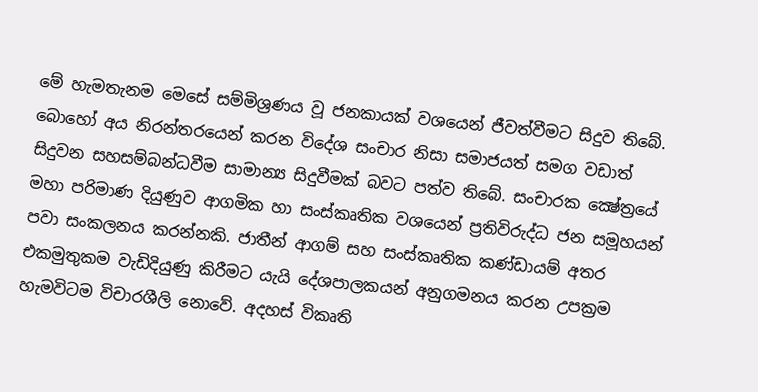මේ හැමතැනම මෙසේ සම්මිශ්‍රණය වූ ජනකායක් වශයෙන් ජීවත්වීමට සිදුව තිබේ. බොහෝ අය නිරන්තරයෙන් කරන විදේශ සංචාර නිසා සමාජයත් සමග වඩාත් සිදුවන සහසම්බන්ධවීම සාමාන්‍ය සිදුවීමක් බවට පත්ව තිබේ. සංචාරක ක්‍ෂේත්‍රයේ මහා පරිමාණ දියුණුව ආගමික හා සංස්කෘතික වශයෙන් ප්‍රතිවිරුද්ධ ජන සමූහයන් පවා සංකලනය කරන්නකි. ජාතීන් ආගම් සහ සංස්කෘතික කණ්ඩායම් අතර එකමුතුකම වැඩිදියුණු කිරීමට යැයි දේශපාලකයන් අනුගමනය කරන උපක්‍රම හැමවිටම විචාරශීලි නොවේ. අදහස් විකෘති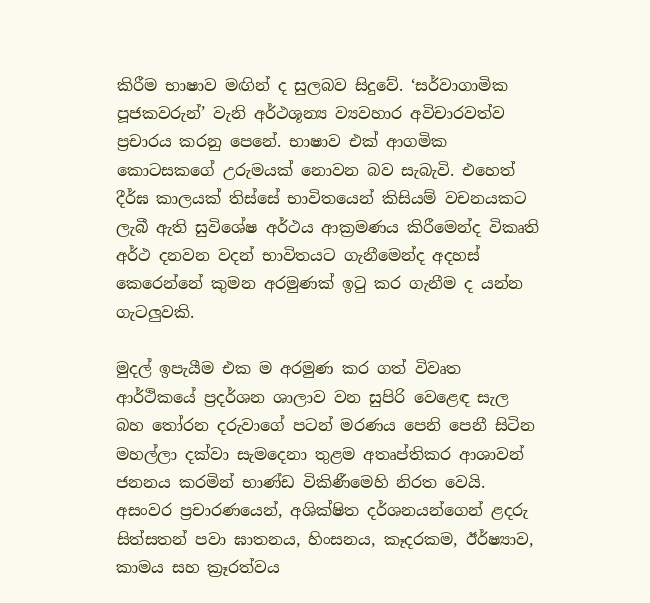කිරීම භාෂාව මඟින් ද සුලබව සිදුවේ. ‘සර්වාගාමික පූජකවරුන්’ වැනි අර්ථශූන්‍ය ව්‍යවහාර අවිචාරවත්ව ප්‍රචාරය කරනු පෙනේ. භාෂාව එක් ආගමික කොටසකගේ උරුමයක් නොවන බව සැබැවි. එහෙත් දීර්ඝ කාලයක් තිස්සේ භාවිතයෙන් කිසියම් වචනයකට ලැබී ඇති සුවිශේෂ අර්ථය ආක්‍රමණය කිරීමෙන්ද විකෘති අර්ථ දනවන වදන් භාවිතයට ගැනීමෙන්ද අදහස් කෙරෙන්නේ කුමන අරමුණක් ඉටු කර ගැනීම ද යන්න ගැටලුවකි.

මුදල් ඉපැයීම එක ම අරමුණ කර ගත් විවෘත ආර්ථිකයේ ප්‍රදර්ශන ශාලාව වන සුපිරි වෙළෙඳ සැල බහ තෝරන දරුවාගේ පටන් මරණය පෙනි පෙනී සිටින මහල්ලා දක්වා සැමදෙනා තුළම අතෘප්තිකර ආශාවන් ජනනය කරමින් භාණ්ඩ විකිණීමෙහි නිරත වෙයි. අසංවර ප්‍රචාරණයෙන්, අශික්ෂිත දර්ශනයන්ගෙන් ළදරු සිත්සතන් පවා ඝාතනය, හිංසනය, කෑදරකම, ඊර්ෂ්‍යාව, කාමය සහ ක්‍රෑරත්වය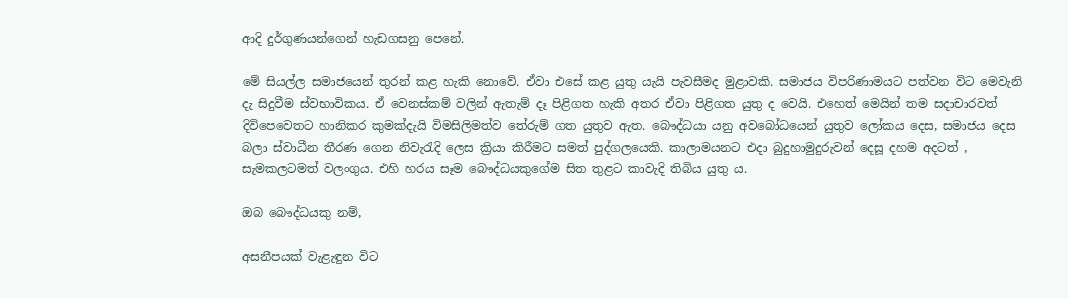ආදි දුර්ගුණයන්ගෙන් හැඩගසනු පෙනේ.

මේ සියල්ල සමාජයෙන් තුරන් කළ හැකි නොවේ. ඒවා එසේ කළ යුතු යැයි පැවසීමද මුළාවකි. සමාජය විපරිණාමයට පත්වන විට මෙවැනි දැ සිදුවීම ස්වභාවිකය. ඒ වෙනස්කම් වලින් ඇතැම් දෑ පිළිගත හැකි අතර ඒවා පිළිගත යුතු ද වෙයි. එහෙත් මෙයින් තම සදාචාරවත් දිවිපෙවෙතට හානිකර කුමක්දැයි විමසිලිමත්ව තේරුම් ගත යුතුව ඇත. බෞද්ධයා යනු අවබෝධයෙන් යුතුව ලෝකය දෙස, සමාජය දෙස බලා ස්වාධීන තීරණ ගෙන නිවැරැදි ලෙස ක්‍රියා කිරීමට සමත් පුද්ගලයෙකි. කාලාමයනට එදා බුදුහාමුදුරුවන් දෙසූ දහම අදටත් , සැමකලටමත් වලංගුය. එහි හරය සෑම බෞද්ධයකුගේම සිත තුළට කාවැදි තිබිය යුතු ය.

ඔබ බෞද්ධයකු නම්,

අසනීපයක් වැළැඳුන විට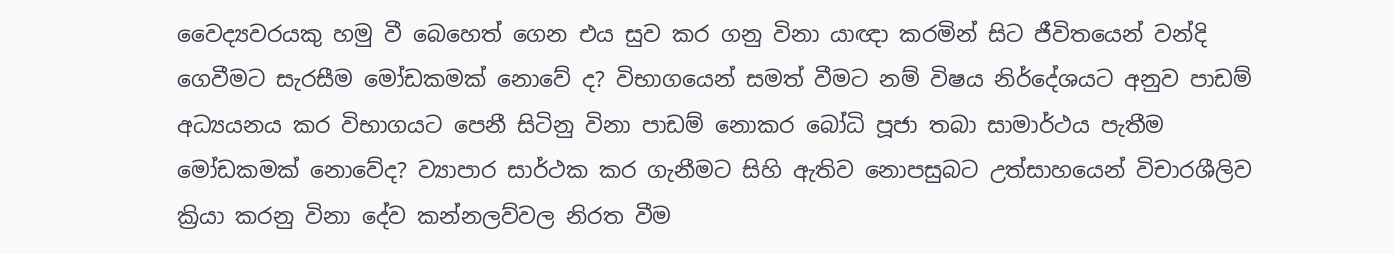වෛද්‍යවරයකු හමු වී බෙහෙත් ගෙන එය සුව කර ගනු විනා යාඥා කරමින් සිට ජීවිතයෙන් වන්දි ගෙවීමට සැරසීම මෝඩකමක් නොවේ ද? විභාගයෙන් සමත් වීමට නම් විෂය නිර්දේශයට අනුව පාඩම් අධ්‍යයනය කර විභාගයට පෙනී සිටිනු විනා පාඩම් නොකර බෝධි පූජා තබා සාමාර්ථය පැතීම මෝඩකමක් නොවේද? ව්‍යාපාර සාර්ථක කර ගැනීමට සිහි ඇතිව නොපසුබට උත්සාහයෙන් විචාරශීලිව ක්‍රියා කරනු විනා දේව කන්නලව්වල නිරත වීම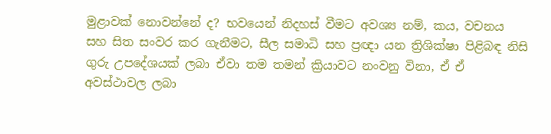මුළාවක් නොවන්නේ ද? භවයෙන් නිදහස් වීමට අවශ්‍ය නම්, කය, වචනය සහ සිත සංවර කර ගැනීමට, සීල සමාධි සහ ප්‍රඥා යන ත්‍රිශික්ෂා පිළිබඳ නිසි ගුරු උපදේශයක් ලබා ඒවා තම තමන් ක්‍රියාවට නංවනු විනා, ඒ ඒ අවස්ථාවල ලබා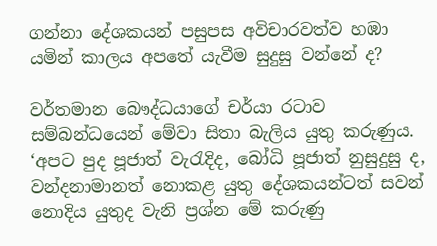ගන්නා දේශකයන් පසුපස අවිචාරවත්ව හඹා යමින් කාලය අපතේ යැවීම සුදුසු වන්නේ ද?

වර්තමාන බෞද්ධයාගේ චර්යා රටාව සම්බන්ධයෙන් මේවා සිතා බැලිය යුතු කරුණුය. ‘අපට පුද පූජාත් වැරැදිද, බෝධි පූජාත් නුසුදුසු ද, වන්දනාමානත් නොකළ යුතු දේශකයන්ටත් සවන් නොදිය යුතුද වැනි ප්‍රශ්න මේ කරුණු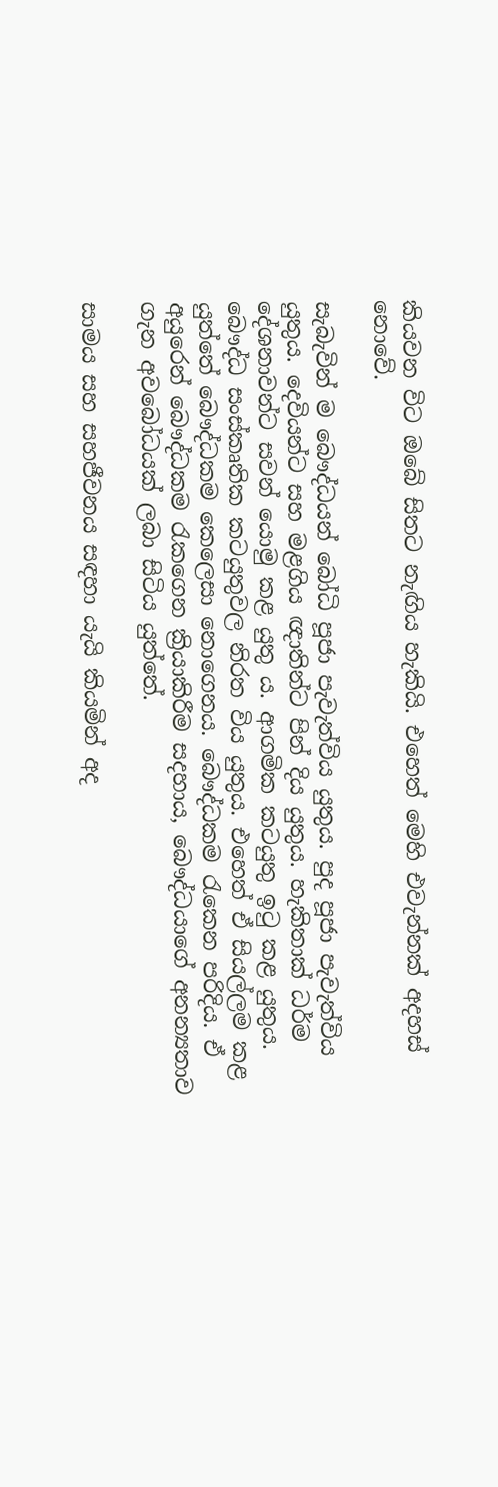කියවන විට ඔබේ සිතට නැඟිය හැකියි. එහෙත් මෙහි එවැන්නක් අදහස් නොවේ.

සැබැවින් ම බෞද්ධයන් බෝධි පූජා පැවැත්විය යුතුය. පුද පූජා පැවැත්විය යුතුය. දෙවියන්ට සහ මළගිය ඥාතින්ට පින් දිය යුතුය. හැකිතාක් ධර්ම දේශනාවන්ට සවන් යොමු කළ යුතු ය. ආගමික කටයුතු ඉටු කළ යුතුය. බෞද්ධ සංස්කෘතික කටයුතුවල නිරත විය යුතුය. එහෙත් ඒ සියල්ලම කළ යුත්තේ බෞද්ධකම කෙලෙසා නොගෙනය. බෞද්ධකම රැකෙන පරිදිය. ඒ අයුරෙන් බෞද්ධකම රැකගෙන ක්‍රියාකිරීම සදහාය, බෞද්ධයාගේ අනන්‍යතාව ගැන අවබෝධයක් ලබා සිටිය යුත්තේ.

සාමය සහ සහජීවනය සඳහා යැයි කියමින් අද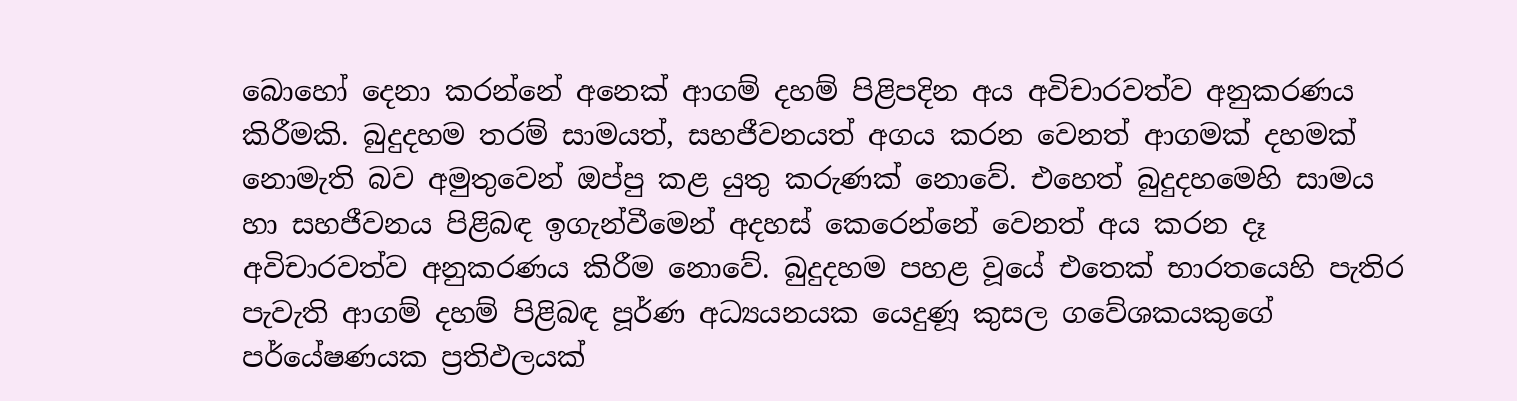බොහෝ දෙනා කරන්නේ අනෙක් ආගම් දහම් පිළිපදින අය අවිචාරවත්ව අනුකරණය කිරීමකි. බුදුදහම තරම් සාමයත්, සහජීවනයත් අගය කරන වෙනත් ආගමක් දහමක් නොමැති බව අමුතුවෙන් ඔප්පු කළ යුතු කරුණක් නොවේ. එහෙත් බුදුදහමෙහි සාමය හා සහජීවනය පිළිබඳ ඉගැන්වීමෙන් අදහස් කෙරෙන්නේ වෙනත් අය කරන දෑ අවිචාරවත්ව අනුකරණය කිරීම නොවේ. බුදුදහම පහළ වූයේ එතෙක් භාරතයෙහි පැතිර පැවැති ආගම් දහම් පිළිබඳ පූර්ණ අධ්‍යයනයක යෙදුණූ කුසල ගවේශකයකුගේ පර්යේෂණයක ප්‍රතිඵලයක්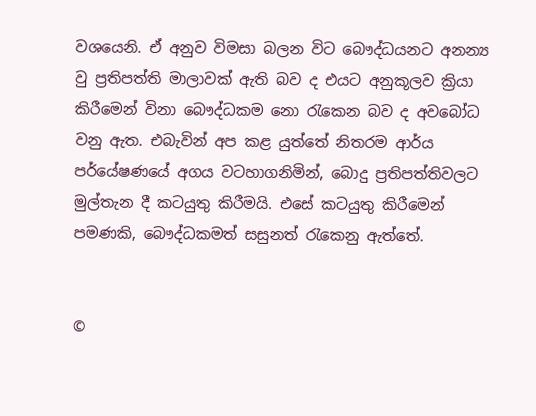වශයෙනි. ඒ අනුව විමසා බලන විට බෞද්ධයනට අනන්‍ය වු ප්‍රතිපත්ති මාලාවක් ඇති බව ද එයට අනුකූලව ක්‍රියා කිරීමෙන් විනා බෞද්ධකම නො රැකෙන බව ද අවබෝධ වනු ඇත. එබැවින් අප කළ යුත්තේ නිතරම ආර්ය පර්යේෂණයේ අගය වටහාගනිමින්, බොදු ප්‍රතිපත්තිවලට මුල්තැන දී කටයුතු කිරීමයි. එසේ කටයුතු කිරීමෙන් පමණකි, බෞද්ධකමත් සසුනත් රැකෙනු ඇත්තේ.


©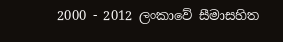2000 - 2012 ලංකාවේ සීමාසහිත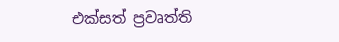එක්සත් ප්‍රවෘත්ති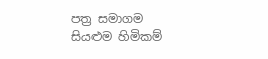පත්‍ර සමාගම
සියළුම හිමිකම්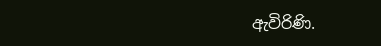ඇවිරිණි.